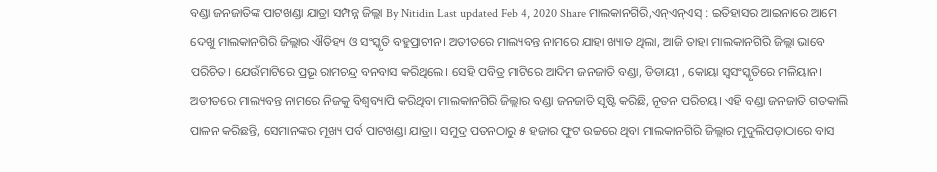ବଣ୍ଡା ଜନଜାତିଙ୍କ ପାଟଖଣ୍ଡା ଯାତ୍ରା ସମ୍ପନ୍ନ ଜିଲ୍ଲା By Nitidin Last updated Feb 4, 2020 Share ମାଲକାନଗିରି,ଏନ୍ଏନ୍ଏସ୍ : ଇତିହାସର ଆଇନାରେ ଆମେ ଦେଖୁ ମାଲକାନଗିରି ଜିଲ୍ଲାର ଐତିହ୍ୟ ଓ ସଂସ୍କୃତି ବହୁପ୍ରାଚୀନ। ଅତୀତରେ ମାଲ୍ୟବନ୍ତ ନାମରେ ଯାହା ଖ୍ୟାତ ଥିଲା, ଆଜି ତାହା ମାଲକାନଗିରି ଜିଲ୍ଲା ଭାବେ ପରିଚିତ। ଯେଉଁମାଟିରେ ପ୍ରଭୂ ରାମଚନ୍ଦ୍ର ବନବାସ କରିଥିଲେ। ସେହି ପବିତ୍ର ମାଟିରେ ଆଦିମ ଜନଜାତି ବଣ୍ଡା, ଡିଡାୟୀ , କୋୟା ସ୍ୱସଂସ୍କୃତିରେ ମଳିୟାନ। ଅତୀତରେ ମାଲ୍ୟବନ୍ତ ନାମରେ ନିଜକୁ ବିଶ୍ୱବ୍ୟାପି କରିଥିବା ମାଲକାନଗିରି ଜିଲ୍ଲାର ବଣ୍ଡା ଜନଜାତି ସୃଷ୍ଟି କରିଛି, ନୂତନ ପରିଚୟ। ଏହି ବଣ୍ଡା ଜନଜାତି ଗତକାଲି ପାଳନ କରିଛନ୍ତି, ସେମାନଙ୍କର ମୂଖ୍ୟ ପର୍ବ ପାଟଖଣ୍ଡା ଯାତ୍ରା। ସମୁଦ୍ର ପତନଠାରୁ ୫ ହଜାର ଫୁଟ ଉଚ୍ଚରେ ଥିବା ମାଲକାନଗିରି ଜିଲ୍ଲାର ମୁଦୁଲିପଡ଼ାଠାରେ ବାସ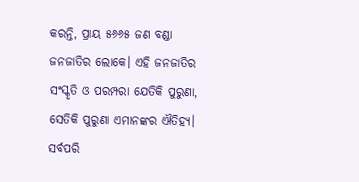କରନ୍ତି, ପ୍ରାୟ ୫୬୬୫ ଜଣ ବଣ୍ଡା ଜନଜାତିର ଲୋକେ। ଏହି ଜନଜାତିର ସଂସ୍କୃତି ଓ ପରମ୍ପରା ଯେତିକି ପୁରୁଣା, ସେତିକି ପୁରୁଣା ଏମାନଙ୍କର ଐତିହ୍ୟ। ସର୍ବପରି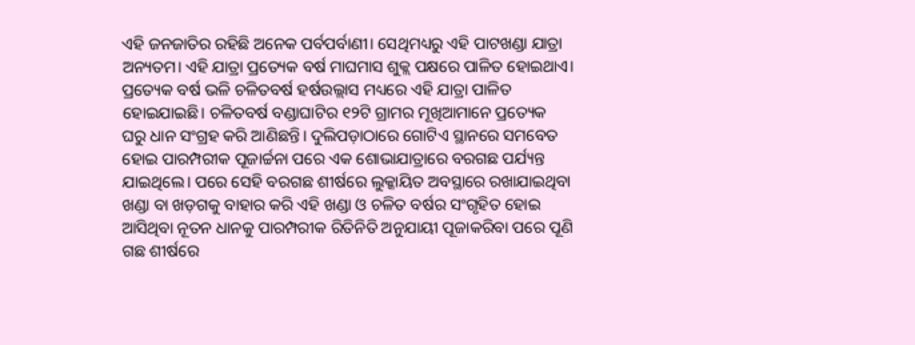ଏହି ଜନଜାତିର ରହିଛି ଅନେକ ପର୍ବପର୍ବାଣୀ। ସେଥିମଧ୍ୟରୁ ଏହି ପାଟଖଣ୍ଡା ଯାତ୍ରା ଅନ୍ୟତମ। ଏହି ଯାତ୍ରା ପ୍ରତ୍ୟେକ ବର୍ଷ ମାଘମାସ ଶୁକ୍ଲ ପକ୍ଷରେ ପାଳିତ ହୋଇଥାଏ। ପ୍ରତ୍ୟେକ ବର୍ଷ ଭଳି ଚଳିତବର୍ଷ ହର୍ଷଉଲ୍ଲାସ ମଧ୍ୟରେ ଏହି ଯାତ୍ରା ପାଳିତ ହୋଇଯାଇଛି। ଚଳିତବର୍ଷ ବଣ୍ଡାଘାଟିର ୧୨ଟି ଗ୍ରାମର ମୂଖିଆମାନେ ପ୍ରତ୍ୟେକ ଘରୁ ଧାନ ସଂଗ୍ରହ କରି ଆଣିଛନ୍ତି। ଦୁଲିପଡ଼ାଠାରେ ଗୋଟିଏ ସ୍ଥାନରେ ସମବେତ ହୋଇ ପାରମ୍ପରୀକ ପୂଜାର୍ଚ୍ଚନା ପରେ ଏକ ଶୋଭାଯାତ୍ରାରେ ବରଗଛ ପର୍ଯ୍ୟନ୍ତ ଯାଇଥିଲେ। ପରେ ସେହି ବରଗଛ ଶୀର୍ଷରେ ଲୁକ୍କାୟିତ ଅବସ୍ଥାରେ ରଖାଯାଇଥିବା ଖଣ୍ଡା ବା ଖଡ଼ଗକୁ ବାହାର କରି ଏହି ଖଣ୍ଡା ଓ ଚଳିତ ବର୍ଷର ସଂଗୃହିତ ହୋଇ ଆସିଥିବା ନୂତନ ଧାନକୁ ପାରମ୍ପରୀକ ରିତିନିତି ଅନୁଯାୟୀ ପୂଜାକରିବା ପରେ ପୂଣି ଗଛ ଶୀର୍ଷରେ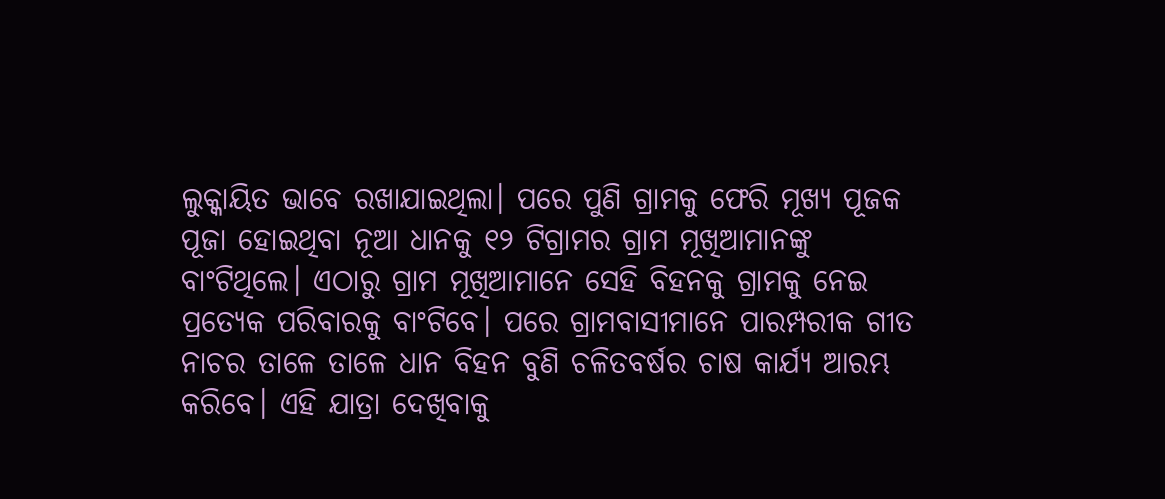ଲୁକ୍କାୟିତ ଭାବେ ରଖାଯାଇଥିଲା। ପରେ ପୁଣି ଗ୍ରାମକୁ ଫେରି ମୂଖ୍ୟ ପୂଜକ ପୂଜା ହୋଇଥିବା ନୂଆ ଧାନକୁ ୧୨ ଟିଗ୍ରାମର ଗ୍ରାମ ମୂଖିଆମାନଙ୍କୁ ବାଂଟିଥିଲେ। ଏଠାରୁ ଗ୍ରାମ ମୂଖିଆମାନେ ସେହି ବିହନକୁ ଗ୍ରାମକୁ ନେଇ ପ୍ରତ୍ୟେକ ପରିବାରକୁ ବାଂଟିବେ। ପରେ ଗ୍ରାମବାସୀମାନେ ପାରମ୍ପରୀକ ଗୀତ ନାଚର ତାଳେ ତାଳେ ଧାନ ବିହନ ବୁଣି ଚଳିତବର୍ଷର ଚାଷ କାର୍ଯ୍ୟ ଆରମ୍ଭ କରିବେ। ଏହି ଯାତ୍ରା ଦେଖିବାକୁ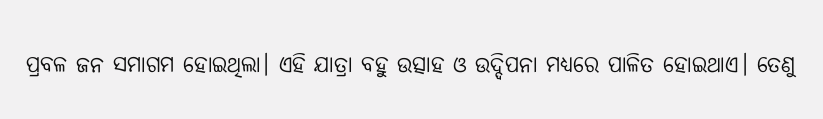ପ୍ରବଳ ଜନ ସମାଗମ ହୋଇଥିଲା। ଏହି ଯାତ୍ରା ବହୁ ଉତ୍ସାହ ଓ ଉଦ୍ଦିପନା ମଧ୍ୟରେ ପାଳିତ ହୋଇଥାଏ। ତେଣୁ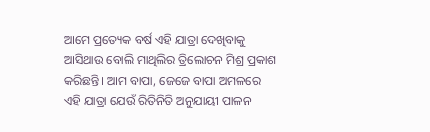ଆମେ ପ୍ରତ୍ୟେକ ବର୍ଷ ଏହି ଯାତ୍ରା ଦେଖିବାକୁ ଆସିଥାଉ ବୋଲି ମାଥିଲିର ତ୍ରିଲୋଚନ ମିଶ୍ର ପ୍ରକାଶ କରିଛନ୍ତି। ଆମ ବାପା, ଜେଜେ ବାପା ଅମଳରେ ଏହି ଯାତ୍ରା ଯେଉଁ ରିତିନିତି ଅନୁଯାୟୀ ପାଳନ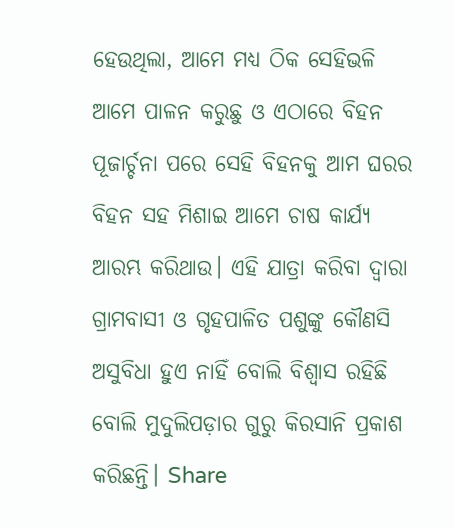ହେଉଥିଲା, ଆମେ ମଧ୍ୟ ଠିକ ସେହିଭଳି ଆମେ ପାଳନ କରୁଛୁ ଓ ଏଠାରେ ବିହନ ପୂଜାର୍ଚ୍ଚନା ପରେ ସେହି ବିହନକୁ ଆମ ଘରର ବିହନ ସହ ମିଶାଇ ଆମେ ଚାଷ କାର୍ଯ୍ୟ ଆରମ୍ଭ କରିଥାଉ। ଏହି ଯାତ୍ରା କରିବା ଦ୍ୱାରା ଗ୍ରାମବାସୀ ଓ ଗୃହପାଳିତ ପଶୁଙ୍କୁ କୌଣସି ଅସୁବିଧା ହୁଏ ନାହିଁ ବୋଲି ବିଶ୍ୱାସ ରହିଛି ବୋଲି ମୁଦୁଲିପଡ଼ାର ଗୁରୁ କିରସାନି ପ୍ରକାଶ କରିଛନ୍ତି। Share